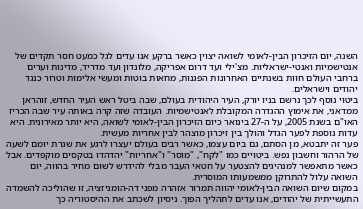השנה, יום הזיכרון הבין-לאומי לשואה יצוין כאשר ברקע אנו עדים לגל כמעט חסר תקדים של אנטישמיות ואנטי-ישראליות. מצ'ילי ועד דרום אפריקה, מלונדון ועד מדריד, מדינות וערים ברחבי העולם חוות בשנתיים האחרונות הפגנות, מחאות בוטות ומעשי אלימות וטרור כנגד יהודים וישראלים.
ביטוי נוסף לכך נרשם בניו יורק, העיר היהודית בעולם, שבה ביטל ראש העיר החדש, זוהראן ממדאני, את אימוץ ההגדרה המקובלת לאנטישמיות. העובדה שזה קרה באותה עיר שבה הכריז האו"ם בשנת 2005, על ה-27 בינואר כיום הזיכרון הבין-לאומי לשואה, היא יותר מאירונית. היא עדות נוספת לפער הגדל והולך בין זיכרון מוצהר לבין אחריות מעשית.
פער זה יתבטא, מן הסתם, גם ביום עצמו, כאשר רבים בעולם יעצרו לרגע את שגרת יומם לשעה של הרהור וחשבון נפש. ביטויים כמו "לקח", "מוסר" ו"אחריות" יהדהדו בטקסים מוקפדים. אבל כאשר מתאפשר למנהיגים להצטער על חטאי העבר מבלי להידרש לשום מחיר בהווה, יום השואה עלול להתרוקן ממשמעותו המוסרית.
במקום שיום השואה הבין-לאומי יהווה תמרור אזהרה מפני דה-הומניזציה, זו שהוליכה להשמדה התעשייתית של יהודים, אנו עדים לתהליך הפוך. ניסיון לשכתב את ההיסטוריה כך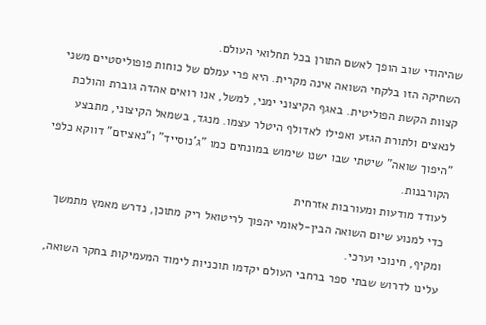שהיהודי שוב הופך לאשם התורן בכל תחלואי העולם.
השחיקה הזו בלקחי השואה אינה מקרית. היא פרי עמלם של כוחות פופוליסטיים משני קצוות הקשת הפוליטית. באגף הקיצוני ימני, למשל, אנו רואים אהדה גוברת והולכת לנאצים ולתורת הגזע ואפילו לאדולף היטלר עצמו. מנגד, בשמאל הקיצוני, מתבצע "היפוך שואה" שיטתי שבו ישנו שימוש במונחים כמו "ג'נוסייד" ו"נאציזם" דווקא כלפי הקורבנות.
לעודד מודעות ומעורבות אזרחית
כדי למנוע שיום השואה הבין-לאומי יהפוך לריטואל ריק מתוכן, נדרש מאמץ מתמשך ומקיף, חינוכי וערכי.
עלינו לדרוש שבתי ספר ברחבי העולם יקדמו תוכניות לימוד המעמיקות בחקר השואה,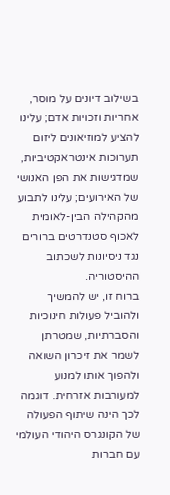בשילוב דיונים על מוסר, אחריות וזכויות אדם; עלינו להציע למוזיאונים ליזום תערוכות אינטראקטיביות, שמדגישות את הפן האנושי של האירועים; עלינו לתבוע מהקהילה הבין-לאומית לאכוף סטנדרטים ברורים נגד ניסיונות לשכתוב ההיסטוריה.
ברוח זו, יש להמשיך ולהוביל פעולות חינוכיות והסברתיות, שמטרתן לשמר את זיכרון השואה ולהפוך אותו למנוע למעורבות אזרחית. דוגמה לכך הינה שיתוף הפעולה של הקונגרס היהודי העולמי עם חברות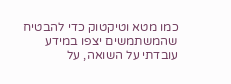כמו מטא וטיקטוק כדי להבטיח שהמשתמשים יצפו במידע עובדתי על השואה, על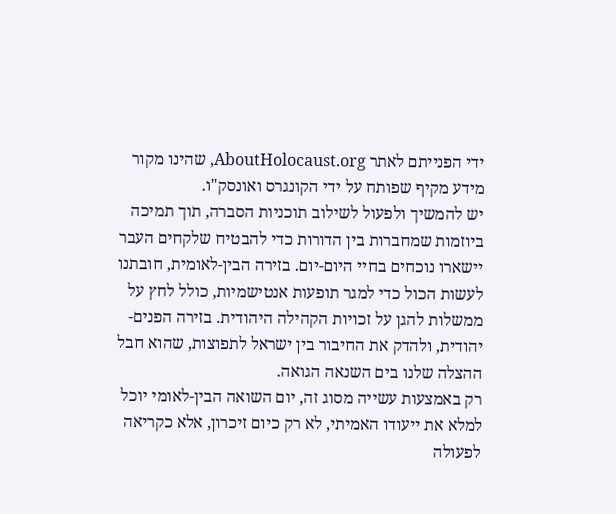ידי הפנייתם לאתר AboutHolocaust.org, שהינו מקור מידע מקיף שפותח על ידי הקונגרס ואונסק"ו.
יש להמשיך ולפעול לשילוב תוכניות הסברה, תוך תמיכה ביוזמות שמחברות בין הדורות כדי להבטיח שלקחים העבר יישארו נוכחים בחיי היום-יום. בזירה הבין-לאומית, חובתנו לעשות הכול כדי למגר תופעות אנטישמיות, כולל לחץ על ממשלות להגן על זכויות הקהילה היהודית. בזירה הפנים-יהודית, ולהדק את החיבור בין ישראל לתפוצות, שהוא חבל ההצלה שלנו בים השנאה הגואה.
רק באמצעות עשייה מסוג זה, יום השואה הבין-לאומי יוכל למלא את ייעודו האמיתי, לא רק כיום זיכרון, אלא כקריאה לפעולה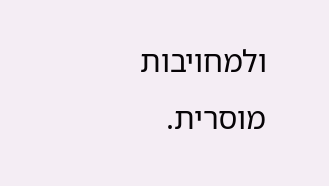ולמחויבות מוסרית.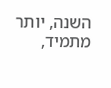השנה, יותר מתמיד,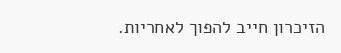הזיכרון חייב להפוך לאחריות.